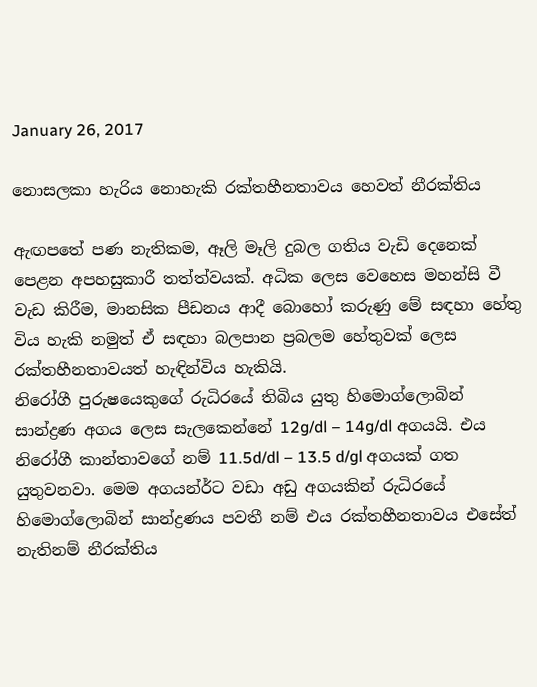January 26, 2017

නොසලකා හැරිය නොහැකි රක්තහීනතාවය හෙවත් නීරක්තිය

ඇඟපතේ පණ නැතිකම, ඈලි මෑලි දුබල ගතිය වැඩි දෙනෙක් පෙළන අපහසුකාරී තත්ත්වයක්. අධික ලෙස වෙහෙස මහන්සි වී වැඩ කිරීම, මානසික පීඩනය ආදී බොහෝ කරුණු මේ සඳහා හේතු විය හැකි නමුත් ඒ සඳහා බලපාන ප්‍රබලම හේතුවක් ලෙස රක්තහීනතාවයත් හැඳින්විය හැකියි.
නිරෝගී පුරුෂයෙකුගේ රුධිරයේ තිබිය යුතු හිමොග්ලොබින් සාන්ද්‍රණ අගය ලෙස සැලකෙන්නේ 12g/dl – 14g/dl අගයයි. එය නිරෝගී කාන්තාවගේ නම් 11.5d/dl – 13.5 d/gl අගයක් ගත යුතුවනවා. මෙම අගයන්ර්ට වඩා අඩු අගයකින් රුධිරයේ හිමොග්ලොබින් සාන්ද්‍රණය පවතී නම් එය රක්තහීනතාවය එසේත් නැතිනම් නීරක්තිය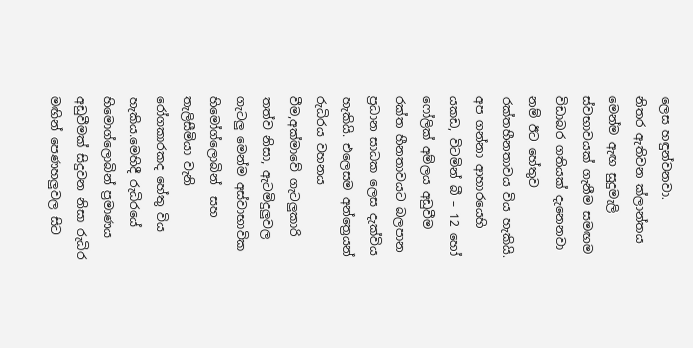ලෙස හඳුන්වනවා.
නිතර ඇතිවන ක්ලාන්තය මෙන්ම ඇඟ සුදුමැලි ස්වභාවයක් ගැනීම සමඟම විඩාබර ගතියක් දැනෙනවා නම් ඊට හේතුව රක්තහීනතාවය විය හැකියි. අප ගන්නා ආහාරයෙහි යකඩ, විටමින් බී – 12 හෝ ෆෝලික් අම්ලය අඩුවීම  රක්ත හීනතාවයට බලපාන ප්‍රධාන සාධක ලෙස දැක්විය හැකියි. එලෙසම අන්ත්‍රෙයන් රුධිරය වහනය වීම,අක්මාවේ ගැටලුකාරි තත්ව නිසා, ඇටමිදුලුවල ගැටලු මෙන්ම අස්වාභාවික හිමෝග්ලොබින්  සහ තැලිසීමියා වැනි රෝගකාරකද හේතු විය හැකිය.මෙහිදී රුධිරයේ හිමොග්ලොබින් ප්‍රමාණය අඩුවීමක් සිදුවන නිසා රුධිර මඟින් පෙණහලුවල සිට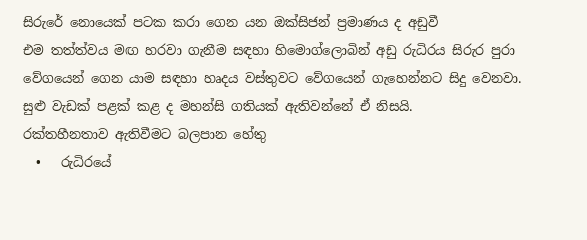සිරුරේ නොයෙක් පටක කරා ගෙන යන ඔක්සිජන් ප්‍රමාණය ද අඩුවී
එම තත්ත්වය මඟ හරවා ගැනීම සඳහා හිමොග්ලොබින් අඩු රුධිරය සිරුර පුරා වේගයෙන් ගෙන යාම සඳහා හෘදය වස්තුවට වේගයෙන් ගැහෙන්නට සිදු වෙනවා. සුළු වැඩක් පළක් කළ ද මහන්සි ගතියක් ඇතිවන්නේ ඒ නිසයි.
රක්තහීනතාව ඇතිවීමට බලපාන හේතු
  •   රුධිරයේ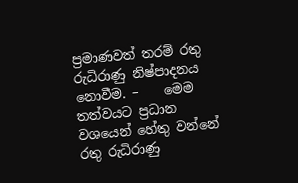ප්‍රමාණවත් තරම් රතු රුධිරාණු නිෂ්පාදනය නොවීම. –    මෙම තත්වයට ප්‍රධාන වශයෙන් හේතු වන්නේ රතු රුධිරාණු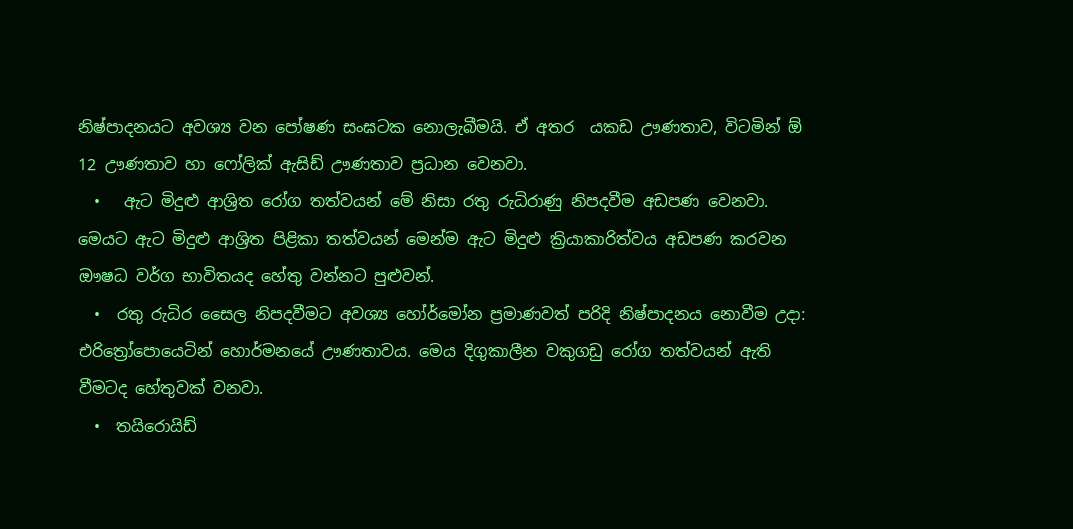නිෂ්පාදනයට අවශ්‍ය වන පෝෂණ සංඝටක නොලැබීමයි. ඒ අතර  යකඩ ඌණතාව, විටමින් ඕ 12 ඌණතාව හා ෆෝලික් ඇසිඩ් ඌණතාව ප්‍රධාන වෙනවා.
  •   ඇට මිදුළු ආශ්‍රිත රෝග තත්වයන් මේ නිසා රතු රුධිරාණු නිපදවීම අඩපණ වෙනවා. මෙයට ඇට මිදුළු ආශ්‍රිත පිළිකා තත්වයන් මෙන්ම ඇට මිදුළු ක්‍රියාකාරිත්වය අඩපණ කරවන ඖෂධ වර්ග භාවිතයද හේතු වන්නට පුළුවන්.
  •  රතු රුධිර සෛල නිපදවීමට අවශ්‍ය හෝර්මෝන ප්‍රමාණවත් පරිදි නිෂ්පාදනය නොවීම උදා: එරිත්‍රෝපොයෙටින් හොර්මනයේ ඌණතාවය. මෙය දිගුකාලීන වකුගඩු රෝග තත්වයන් ඇති වීමටද හේතුවක් වනවා.
  •  තයිරොයිඩ්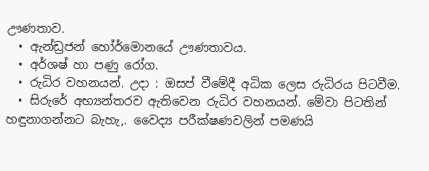ඌණතාව.
  • ඇන්ඩ්‍රජන් හෝර්මොනයේ ඌණතාවය.
  • අර්ශෂ් හා පණු රෝග.
  • රුධිර වහනයන්. උදා : ඔසප් වීමේදී අධික ලෙස රුධිරය පිටවීම.
  • සිරුරේ අභ්‍යන්තරව ඇතිවෙන රුධිර වහනයන්. මේවා පිටතින් හඳුනාගන්නට බැහැ,. වෛද්‍ය පරීක්ෂණවලින් පමණයි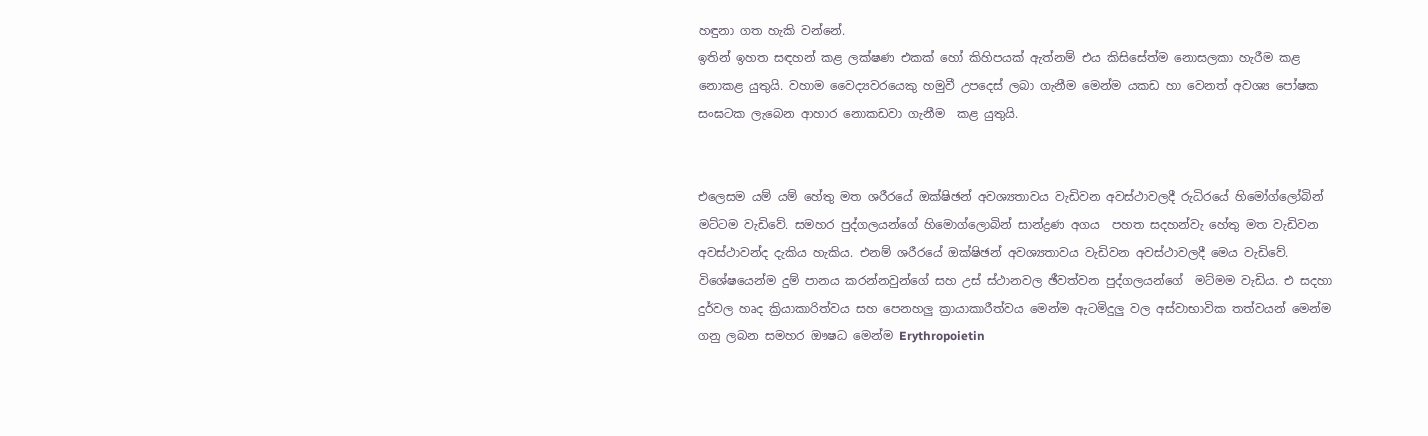හඳුනා ගත හැකි වන්නේ.
ඉතින් ඉහත සඳහන් කළ ලක්ෂණ එකක් හෝ කිහිපයක් ඇත්නම් එය කිසිසේත්ම නොසලකා හැරීම කළ නොකළ යුතුයි. වහාම වෛද්‍යවරයෙකු හමුවී උපදෙස් ලබා ගැනීම මෙන්ම යකඩ හා වෙනත් අවශ්‍ය පෝෂක සංඝටක ලැබෙන ආහාර නොකඩවා ගැනීම  කළ යුතුයි.


එලෙසම යම් යම් හේතු මත ශරීරයේ ඔක්ෂිඡන් අවශ්‍යතාවය වැඩිවන අවස්ථාවලදී රුධිරයේ හිමෝග්ලෝබින් මට්ටම වැඩිවේ. සමහර පුද්ගලයන්ගේ හිමොග්ලොබින් සාන්ද්‍රණ අගය  පහත සදහන්වැ හේතු මත වැඩිවන අවස්ථාවන්ද දැකිය හැකිය. එනම් ශරීරයේ ඔක්ෂිඡන් අවශ්‍යතාවය වැඩිවන අවස්ථාවලදී මෙය වැඩිවේ. විශේෂයෙන්ම දුම් පානය කරන්නවුන්ගේ සහ උස් ස්ථානවල ඡීවත්වන පුද්ගලයන්ගේ  මට්මම වැඩිය. එ සදහා දුර්වල හෘද ක්‍රියාකාරිත්වය සහ පෙනහලු ක්‍රායාකාරීත්වය මෙන්ම ඇටමිදුලු වල අස්වාභාවික තත්වයන් මෙන්ම ගනු ලබන සමහර ඖෂධ මෙන්ම Erythropoietin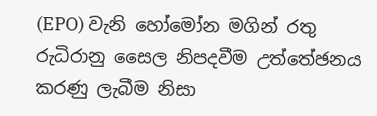(EPO) වැනි හෝමෝන මගින් රතු රුධිරානු සෛල නිපදවීම උත්තේඡනය කරණු ලැබීම නිසා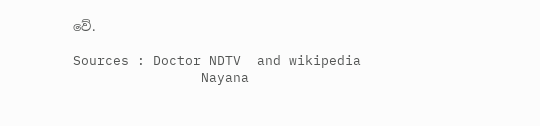වේ.

Sources : Doctor NDTV  and wikipedia
                Nayana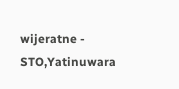wijeratne - STO,Yatinuwara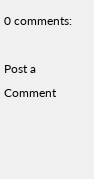0 comments:

Post a Comment